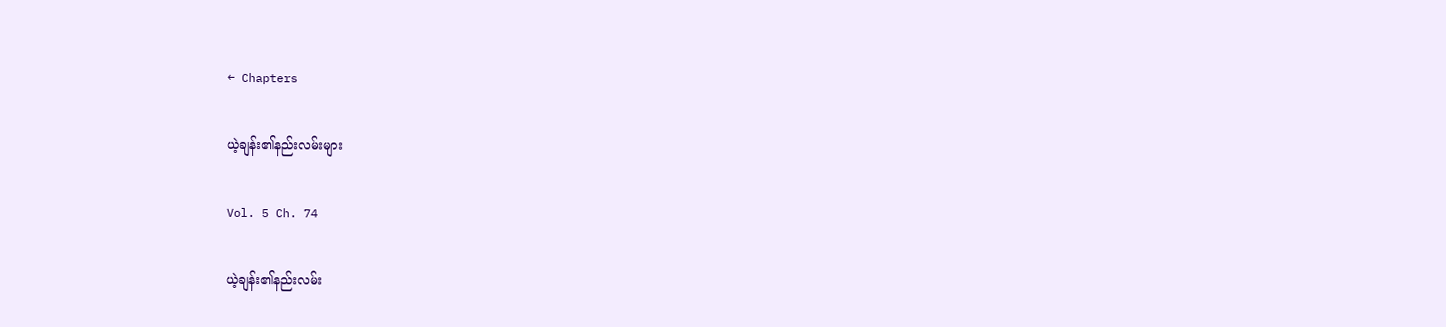← Chapters

ယဲ့ချန်း၏နည်းလမ်းများ

Vol. 5 Ch. 74

ယဲ့ချန်း၏နည်းလမ်း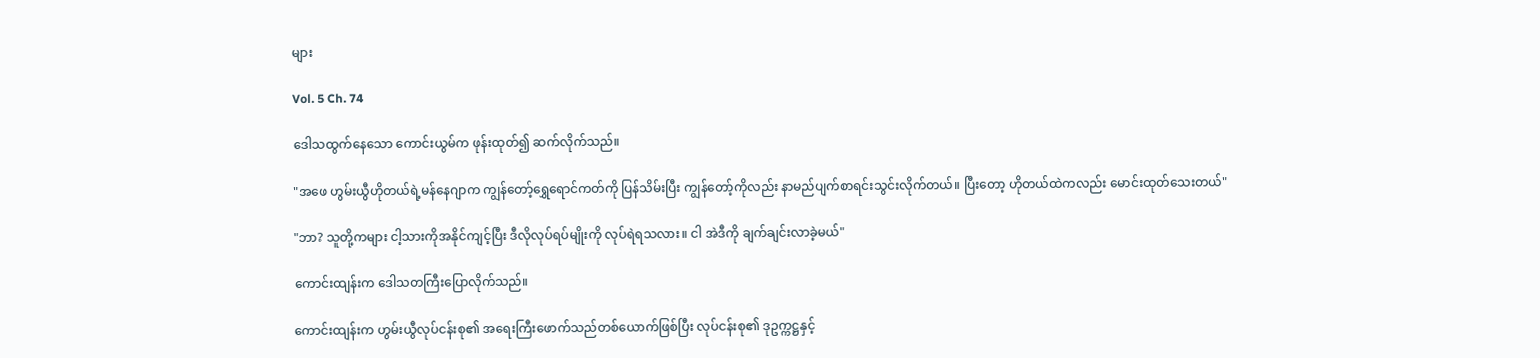များ

Vol. 5 Ch. 74

ဒေါသထွက်နေသော ကောင်းယွမ်က ဖုန်းထုတ်၍ ဆက်လိုက်သည်။

"အဖေ ဟွမ်းယွီဟိုတယ်ရဲ့မန်နေဂျာက ကျွန်တော့်ရွှေရောင်ကတ်ကို ပြန်သိမ်းပြီး ကျွန်တော့်ကိုလည်း နာမည်ပျက်စာရင်းသွင်းလိုက်တယ်။ ပြီးတော့ ဟိုတယ်ထဲကလည်း မောင်းထုတ်သေးတယ်"

"ဘာ? သူတို့ကများ ငါ့သားကိုအနိုင်ကျင့်ပြီး ဒီလိုလုပ်ရပ်မျိုးကို လုပ်ရဲရသလား။ ငါ အဲဒီကို ချက်ချင်းလာခဲ့မယ်"

ကောင်းထျန်းက ဒေါသတကြီးပြောလိုက်သည်။

ကောင်းထျန်းက ဟွမ်းယွီလုပ်ငန်းစု၏ အရေးကြီးဖောက်သည်တစ်ယောက်ဖြစ်ပြီး လုပ်ငန်းစု၏ ဒုဥက္ကဋ္ဌနှင့်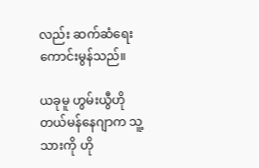လည်း ဆက်ဆံရေးကောင်းမွန်သည်။

ယခုမူ ဟွမ်းယွီဟိုတယ်မန်နေဂျာက သူ့သားကို ဟို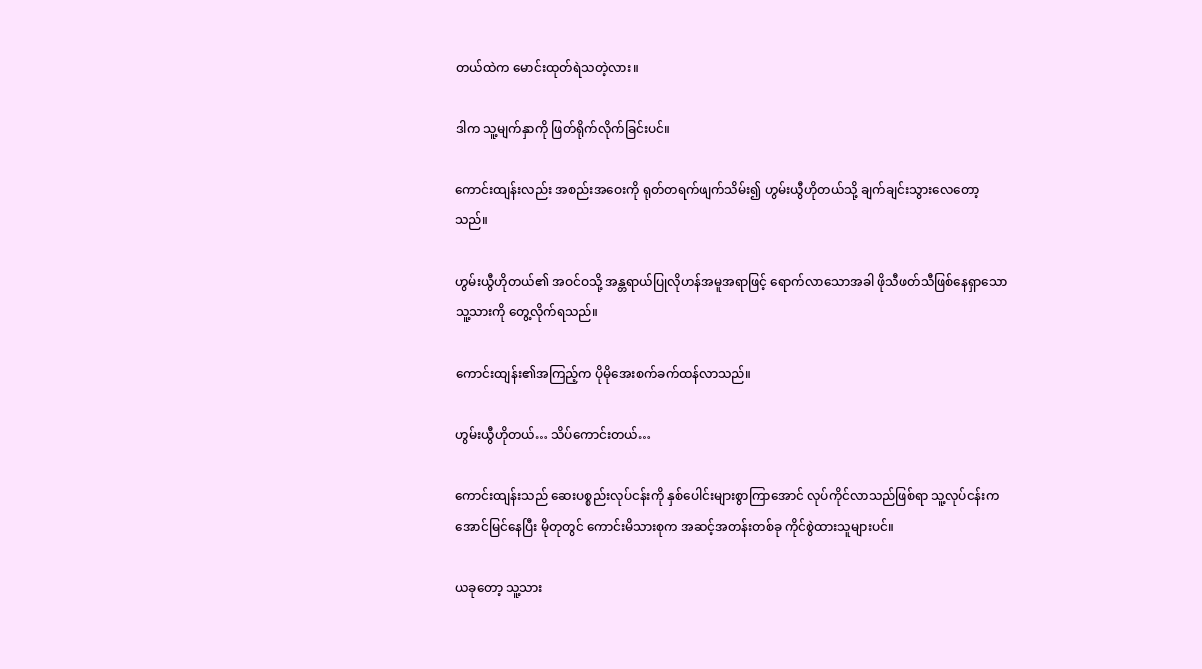တယ်ထဲက မောင်းထုတ်ရဲသတဲ့လား။

ဒါက သူ့မျက်နှာကို ဖြတ်ရိုက်လိုက်ခြင်းပင်။

ကောင်းထျန်းလည်း အစည်းအဝေးကို ရုတ်တရက်ဖျက်သိမ်း၍ ဟွမ်းယွီဟိုတယ်သို့ ချက်ချင်းသွားလေတော့သည်။

ဟွမ်းယွီဟိုတယ်၏ အဝင်ဝသို့ အန္တရာယ်ပြုလိုဟန်အမူအရာဖြင့် ရောက်လာသောအခါ ဖိုသီဖတ်သီဖြစ်နေရှာသော သူ့သားကို တွေ့လိုက်ရသည်။

ကောင်းထျန်း၏အကြည့်က ပိုမိုအေးစက်ခက်ထန်လာသည်။

ဟွမ်းယွီဟိုတယ်… သိပ်ကောင်းတယ်…

ကောင်းထျန်းသည် ဆေးပစ္စည်းလုပ်ငန်းကို နှစ်ပေါင်းများစွာကြာအောင် လုပ်ကိုင်လာသည်ဖြစ်ရာ သူ့လုပ်ငန်းက အောင်မြင်နေပြီး မိုတုတွင် ကောင်းမိသားစုက အဆင့်အတန်းတစ်ခု ကိုင်စွဲထားသူများပင်။

ယခုတော့ သူ့သား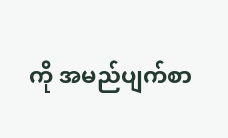ကို အမည်ပျက်စာ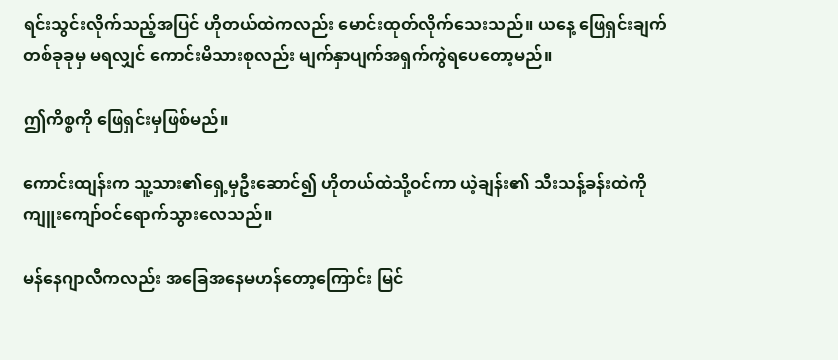ရင်းသွင်းလိုက်သည့်အပြင် ဟိုတယ်ထဲကလည်း မောင်းထုတ်လိုက်သေးသည်။ ယနေ့ ဖြေရှင်းချက်တစ်ခုခုမှ မရလျှင် ကောင်းမိသားစုလည်း မျက်နှာပျက်အရှက်ကွဲရပေတော့မည်။

ဤကိစ္စကို ဖြေရှင်းမှဖြစ်မည်။

ကောင်းထျန်းက သူ့သား၏ရှေ့မှဦးဆောင်၍ ဟိုတယ်ထဲသို့ဝင်ကာ ယဲ့ချန်း၏ သီးသန့်ခန်းထဲကို ကျူးကျော်ဝင်ရောက်သွားလေသည်။

မန်နေဂျာလီကလည်း အခြေအနေမဟန်တော့ကြောင်း မြင်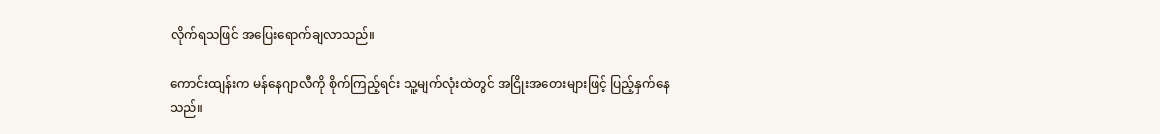လိုက်ရသဖြင် အပြေးရောက်ချလာသည်။

ကောင်းထျန်းက မန်နေဂျာလီကို စိုက်ကြည့်ရင်း သူ့မျက်လုံးထဲတွင် အငြိုးအတေးများဖြင့် ပြည့်နှက်နေသည်။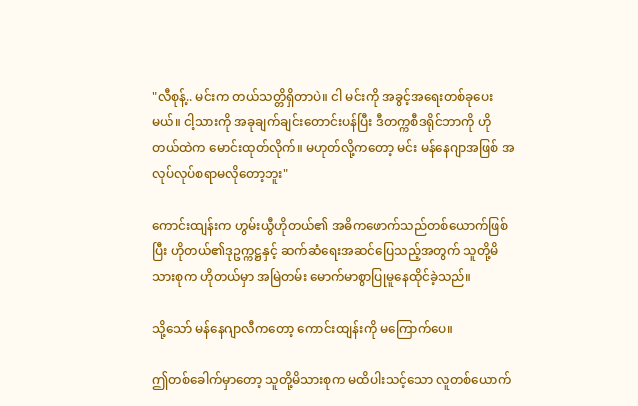"လီစုန့်.. မင်းက တယ်သတ္တိရှိတာပဲ။ ငါ မင်းကို အခွင့်အရေးတစ်ခုပေးမယ်။ ငါ့သားကို အခုချက်ချင်းတောင်းပန်ပြီး ဒီတက္ကစီဒရိုင်ဘာကို ဟိုတယ်ထဲက မောင်းထုတ်လိုက်။ မဟုတ်လို့ကတော့ မင်း မန်နေဂျာအဖြစ် အလုပ်လုပ်စရာမလိုတော့ဘူး"

ကောင်းထျန်းက ဟွမ်းယွီဟိုတယ်၏ အဓိကဖောက်သည်တစ်ယောက်ဖြစ်ပြီး ဟိုတယ်၏ဒုဥက္ကဋ္ဌနှင့် ဆက်ဆံရေးအဆင်ပြေသည့်အတွက် သူတို့မိသားစုက ဟိုတယ်မှာ အမြဲတမ်း မောက်မာစွာပြုမူနေထိုင်ခဲ့သည်။

သို့သော် မန်နေဂျာလီကတော့ ကောင်းထျန်းကို မကြောက်ပေ။

ဤတစ်ခေါက်မှာတော့ သူတို့မိသားစုက မထိပါးသင့်သော လူတစ်ယောက်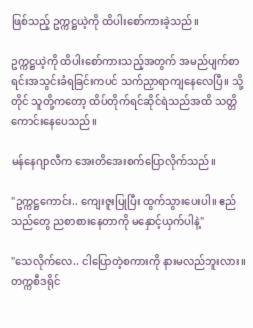ဖြစ်သည့် ဥက္ကဋ္ဌယဲ့ကို ထိပါးစော်ကားခဲ့သည်။

ဥက္ကဋ္ဌယဲ့ကို ထိပါးစော်ကားသည့်အတွက် အမည်ပျက်စာရင်းအသွင်းခံရခြင်းကပင် သက်ညှာရာကျနေလေပြီ။ သို့တိုင် သူတို့ကတော့ ထိပ်တိုက်ရင်ဆိုင်ရဲသည်အထိ သတ္တိကောင်းနေပေသည်။

မန်နေဂျာလီက အေးတိအေးစက်ပြောလိုက်သည်။

"ဥက္ကဋ္ဌကောင်း.. ကျေးဇူးပြုပြီး ထွက်သွားပေးပါ။ ဧည်သည်တွေ ညစာစားနေတာကို မနှောင့်ယှက်ပါနဲ့"

"သေလိုက်လေ.. ငါပြောတဲ့စကားကို နားမလည်ဘူးလား။ တက္ကစီဒရိုင်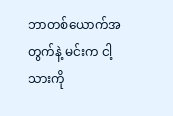ဘာတစ်ယောက်အတွက်နဲ့ မင်းက ငါ့သားကို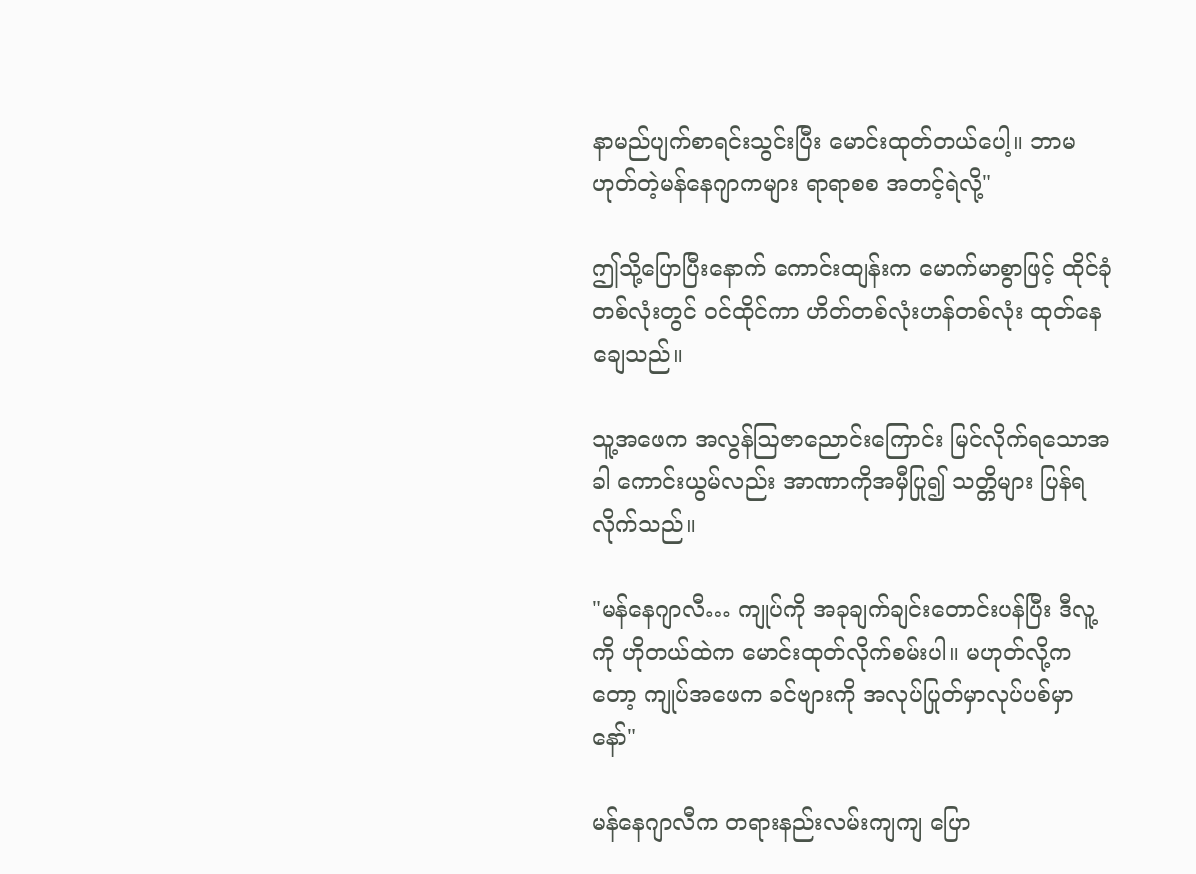နာမည်ပျက်စာရင်းသွင်းပြီး မောင်းထုတ်တယ်ပေါ့။ ဘာမဟုတ်တဲ့မန်နေဂျာကများ ရာရာစစ အတင့်ရဲလို့"

ဤသို့ပြောပြီးနောက် ကောင်းထျန်းက မောက်မာစွာဖြင့် ထိုင်ခုံတစ်လုံးတွင် ဝင်ထိုင်ကာ ဟိတ်တစ်လုံးဟန်တစ်လုံး ထုတ်နေချေသည်။

သူ့အဖေက အလွန်ဩဇာညောင်းကြောင်း မြင်လိုက်ရသောအခါ ကောင်းယွမ်လည်း အာဏာကိုအမှီပြု၍ သတ္တိများ ပြန်ရလိုက်သည်။

"မန်နေဂျာလီ… ကျုပ်ကို အခုချက်ချင်းတောင်းပန်ပြီး ဒီလူ့ကို ဟိုတယ်ထဲက မောင်းထုတ်လိုက်စမ်းပါ။ မဟုတ်လို့ကတော့ ကျုပ်အဖေက ခင်ဗျားကို အလုပ်ပြုတ်မှာလုပ်ပစ်မှာနော်"

မန်နေဂျာလီက တရားနည်းလမ်းကျကျ ပြော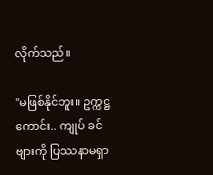လိုက်သည်။

"မဖြစ်နိုင်ဘူး။ ဥက္ကဋ္ဌကောင်း.. ကျုပ် ခင်ဗျားကို ပြဿနာမရှာ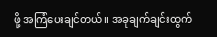ဖို့ အကြံပေးချင်တယ်။ အခုချက်ချင်းထွက်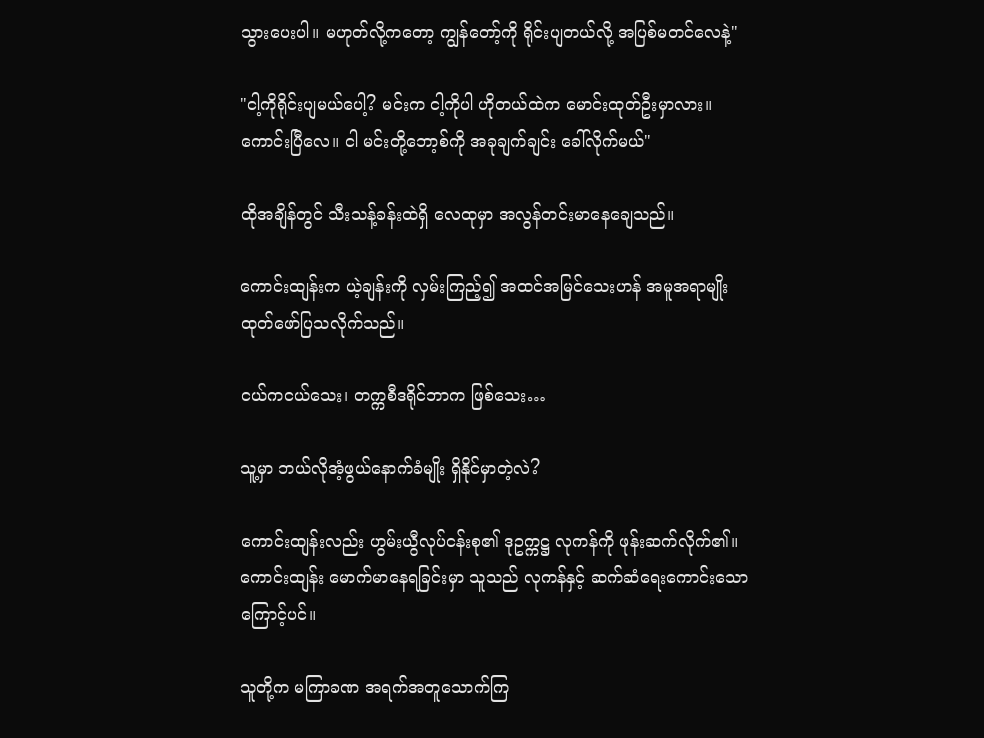သွားပေးပါ။ မဟုတ်လို့ကတော့ ကျွန်တော့်ကို ရိုင်းပျတယ်လို့ အပြစ်မတင်လေနဲ့"

"ငါ့ကိုရိုင်းပျမယ်ပေါ့? မင်းက ငါ့ကိုပါ ဟိုတယ်ထဲက မောင်းထုတ်ဦးမှာလား။ ကောင်းပြီလေ။ ငါ မင်းတို့ဘော့စ်ကို အခုချက်ချင်း ခေါ်လိုက်မယ်"

ထိုအချိန်တွင် သီးသန့်ခန်းထဲရှိ လေထုမှာ အလွန်တင်းမာနေချေသည်။

ကောင်းထျန်းက ယဲ့ချန်းကို လှမ်းကြည့်၍ အထင်အမြင်သေးဟန် အမူအရာမျိုး ထုတ်ဖော်ပြသလိုက်သည်။

ငယ်ကငယ်သေး၊ တက္ကစီဒရိုင်ဘာက ဖြစ်သေး…

သူ့မှာ ဘယ်လိုအံ့ဖွယ်နောက်ခံမျိုး ရှိနိုင်မှာတဲ့လဲ?

ကောင်းထျန်းလည်း ဟွမ်းယွီလုပ်ငန်းစု၏ ဒုဥက္ကဋ္ဌ လုကန်ကို ဖုန်းဆက်လိုက်၏။ ကောင်းထျန်း မောက်မာနေရခြင်းမှာ သူသည် လုကန်နှင့် ဆက်ဆံရေးကောင်းသောကြောင့်ပင်။

သူတို့က မကြာခဏ အရက်အတူသောက်ကြ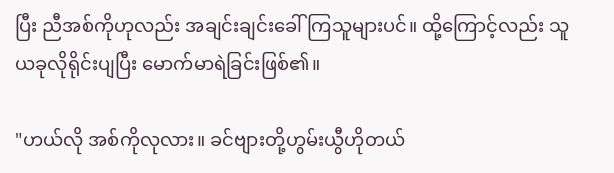ပြီး ညီအစ်ကိုဟုလည်း အချင်းချင်းခေါ်ကြသူများပင်။ ထို့ကြောင့်လည်း သူ ယခုလိုရိုင်းပျပြီး မောက်မာရဲခြင်းဖြစ်၏။

"ဟယ်လို အစ်ကိုလုလား။ ခင်ဗျားတို့ဟွမ်းယွီဟိုတယ်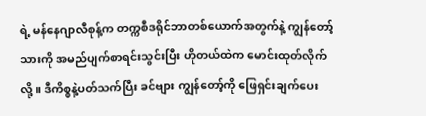ရဲ့ မန်နေဂျာလီစုန့်က တက္ကစီဒရိုင်ဘာတစ်ယောက်အတွက်နဲ့ ကျွန်တော့်သားကို အမည်ပျက်စာရင်းသွင်းပြီး ဟိုတယ်ထဲက မောင်းထုတ်လိုက်လို့။ ဒီကိစ္စနဲ့ပတ်သက်ပြီး ခင်ဗျား ကျွန်တော့်ကို ဖြေရှင်းချက်ပေး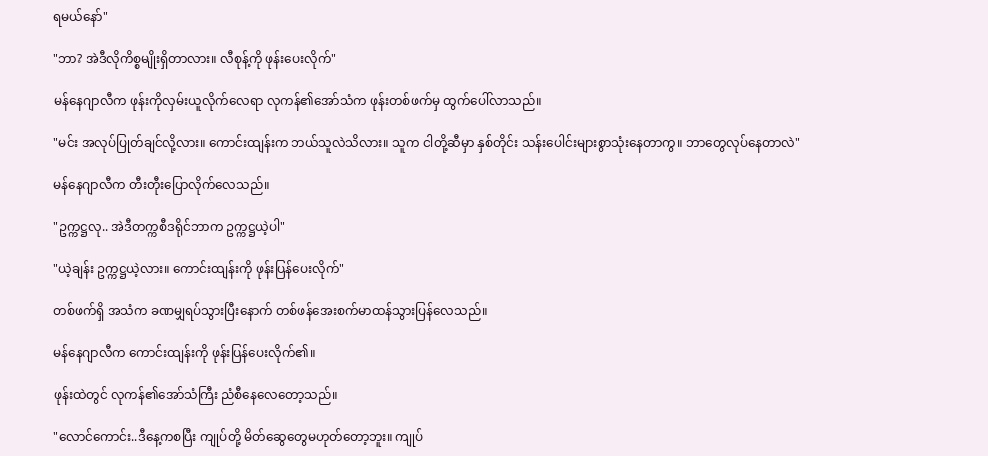ရမယ်နော်"

"ဘာ? အဲဒီလိုကိစ္စမျိုးရှိတာလား။ လီစုန့်ကို ဖုန်းပေးလိုက်"

မန်နေဂျာလီက ဖုန်းကိုလှမ်းယူလိုက်လေရာ လုကန်၏အော်သံက ဖုန်းတစ်ဖက်မှ ထွက်ပေါ်လာသည်။

"မင်း အလုပ်ပြုတ်ချင်လို့လား။ ကောင်းထျန်းက ဘယ်သူလဲသိလား။ သူက ငါတို့ဆီမှာ နှစ်တိုင်း သန်းပေါင်းများစွာသုံးနေတာကွ။ ဘာတွေလုပ်နေတာလဲ"

မန်နေဂျာလီက တီးတီုးပြောလိုက်လေသည်။

"ဥက္ကဋ္ဌလု.. အဲဒီတက္ကစီဒရိုင်ဘာက ဥက္ကဋ္ဌယဲ့ပါ"

"ယဲ့ချန်း ဥက္ကဋ္ဌယဲ့လား။ ကောင်းထျန်းကို ဖုန်းပြန်ပေးလိုက်"

တစ်ဖက်ရှိ အသံက ခဏမျှရပ်သွားပြီးနောက် တစ်ဖန်အေးစက်မာထန်သွားပြန်လေသည်။

မန်နေဂျာလီက ကောင်းထျန်းကို ဖုန်းပြန်ပေးလိုက်၏။

ဖုန်းထဲတွင် လုကန်၏အော်သံကြီး ညံစီနေလေတော့သည်။

"လောင်ကောင်း..ဒီနေ့ကစပြီး ကျုပ်တို့ မိတ်ဆွေတွေမဟုတ်တော့ဘူး။ ကျုပ်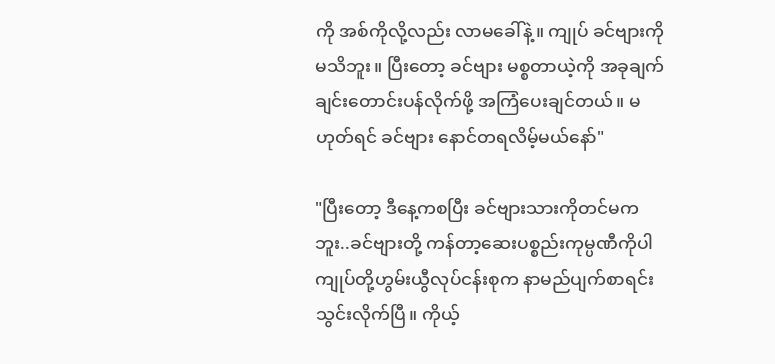ကို အစ်ကိုလို့လည်း လာမခေါ်နဲ့။ ကျုပ် ခင်ဗျားကိုမသိဘူး။ ပြီးတော့ ခင်ဗျား မစ္စတာယဲ့ကို အခုချက်ချင်းတောင်းပန်လိုက်ဖို့ အကြံပေးချင်တယ်။ မဟုတ်ရင် ခင်ဗျား နောင်တရလိမ့်မယ်နော်"

"ပြီးတော့ ဒီနေ့ကစပြီး ခင်ဗျားသားကိုတင်မကဘူး..ခင်ဗျားတို့ ကန်တာ့ဆေးပစ္စည်းကုမ္ပဏီကိုပါ ကျုပ်တို့ဟွမ်းယွီလုပ်ငန်းစုက နာမည်ပျက်စာရင်းသွင်းလိုက်ပြီ။ ကိုယ့်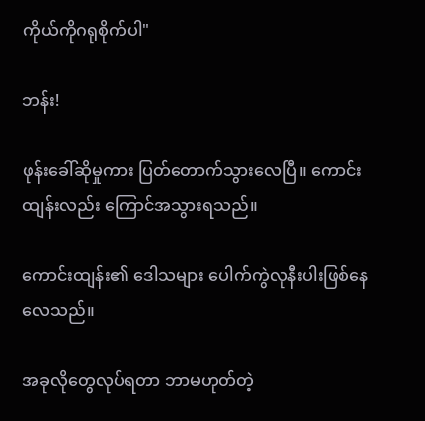ကိုယ်ကိုဂရုစိုက်ပါ"

ဘန်း!

ဖုန်းခေါ်ဆိုမှုကား ပြတ်တောက်သွားလေပြီ။ ကောင်းထျန်းလည်း ကြောင်အသွားရသည်။

ကောင်းထျန်း၏ ဒေါသများ ပေါက်ကွဲလုနီးပါးဖြစ်နေလေသည်။

အခုလိုတွေလုပ်ရတာ ဘာမဟုတ်တဲ့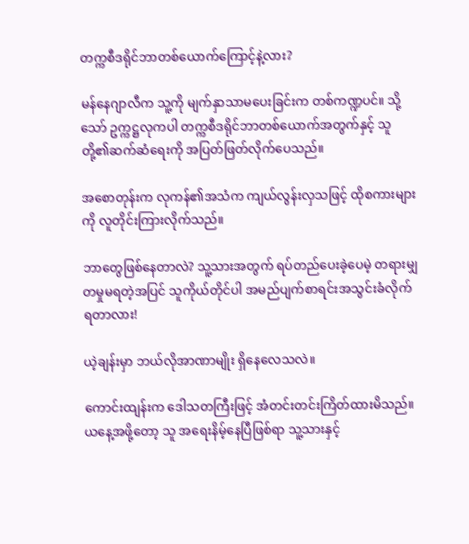တက္ကစီဒရိုင်ဘာတစ်ယောက်ကြောင့်နဲ့လား?

မန်နေဂျာလီက သူ့ကို မျက်နှာသာမပေးခြင်းက တစ်ကဏ္ဍပင်။ သို့သော် ဥက္ကဋ္ဌလုကပါ တက္ကစီဒရိုင်ဘာတစ်ယောက်အတွက်နှင့် သူတို့၏ဆက်ဆံရေးကို အပြတ်ဖြတ်လိုက်ပေသည်။

အစောတုန်းက လုကန်၏အသံက ကျယ်လွန်းလှသဖြင့် ထိုစကားများကို လူတိုင်းကြားလိုက်သည်။

ဘာတွေဖြစ်နေတာလဲ? သူ့သားအတွက် ရပ်တည်ပေးခဲ့ပေမဲ့ တရားမျှတမှုမရတဲ့အပြင် သူကိုယ်တိုင်ပါ အမည်ပျက်စာရင်းအသွင်းခံလိုက်ရတာလား!

ယဲ့ချန်းမှာ ဘယ်လိုအာဏာမျိုး ရှိနေလေသလဲ။

ကောင်းထျန်းက ဒေါသတကြီးဖြင့် အံတင်းတင်းကြိတ်ထားမိသည်။ ယနေ့အဖို့တော့ သူ အရေးနိမ့်နေပြီဖြစ်ရာ သူ့သားနှင့်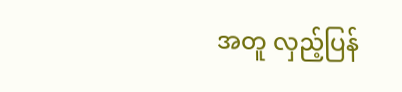အတူ လှည့်ပြန်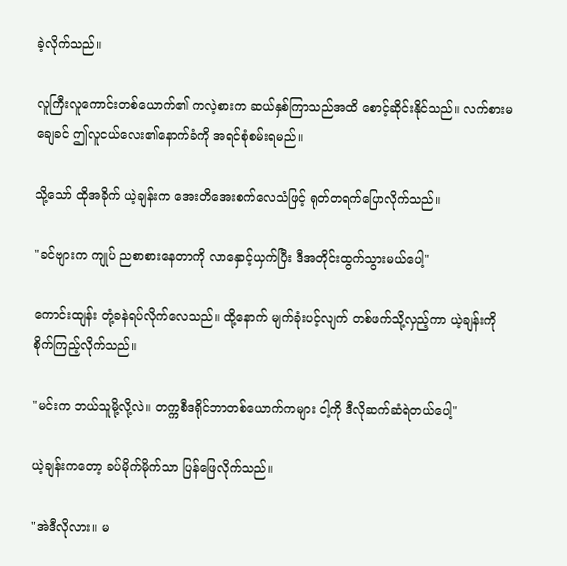ခဲ့လိုက်သည်။

လူကြီးလူကောင်းတစ်ယောက်၏ ကလဲ့စားက ဆယ်နှစ်ကြာသည်အထိ စောင့်ဆိုင်းနိုင်သည်။ လက်စားမချေခင် ဤလူငယ်လေး၏နောက်ခံကို အရင်စုံစမ်းရမည်။

သို့သော် ထိုအခိုက် ယဲ့ချန်းက အေးတိအေးစက်လေသံဖြင့် ရုတ်တရက်ပြောလိုက်သည်။

"ခင်ဗျားက ကျုပ် ညစာစားနေတာကို လာနှောင့်ယှက်ပြီး ဒီအတိုင်းထွက်သွားမယ်ပေါ့"

ကောင်းထျန်း တုံ့ခနဲရပ်လိုက်လေသည်။ ထို့နောက် မျက်ခုံးပင့်လျက် တစ်ဖက်သို့လှည့်ကာ ယဲ့ချန်းကို စိုက်ကြည့်လိုက်သည်။

"မင်းက ဘယ်သူမို့လို့လဲ။ တက္ကစီဒရိုင်ဘာတစ်ယောက်ကများ ငါ့ကို ဒီလိုဆက်ဆံရဲတယ်ပေါ့"

ယဲ့ချန်းကတော့ ခပ်မိုက်မိုက်သာ ပြန်ဖြေလိုက်သည်။

"အဲဒီလိုလား။ မ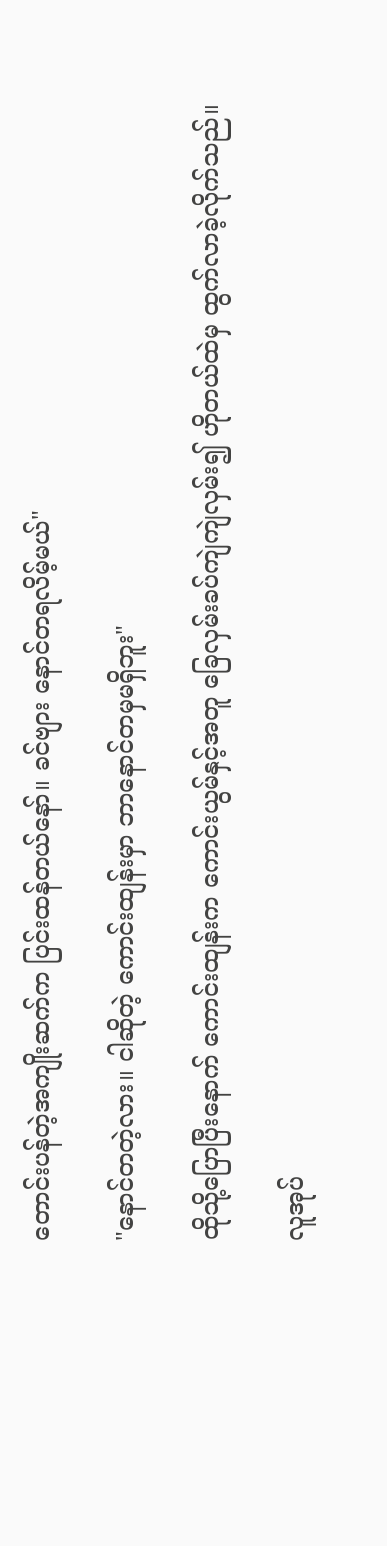တောင်းပန်တဲ့အကျိုးဆက်က ပြင်းထန်တယ်နော်။ ခင်ဗျား နောင်တရလိမ့်မယ်"

"နောင်တတဲ့လား။ ငါဆိုတဲ့ ကောင်းထျန်းမှာ ဘာနောင်တမှမရှိဘူး"

ထိုသို့ပြောပြီးနောက် ကောင်းထျန်းက ကောင်းယွမ်နှင့်အတူ ခြေလှမ်းခပ်ကျဲကျဲလှမ်း၍ ဟိုတယ်ထဲမှ ထွက်လာခဲ့လိုက်သည်။

လူအုပ်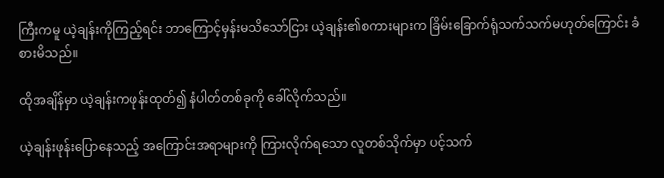ကြီးကမူ ယဲ့ချန်းကိုကြည့်ရင်း ဘာကြောင့်မှန်းမသိသော်ငြား ယဲ့ချန်း၏စကားများက ခြိမ်းခြောက်ရုံသက်သက်မဟုတ်ကြောင်း ခံစားမိသည်။

ထိုအချိန်မှာ ယဲ့ချန်းကဖုန်းထုတ်၍ နံပါတ်တစ်ခုကို ခေါ်လိုက်သည်။

ယဲ့ချန်းဖုန်းပြောနေသည့် အကြောင်းအရာများကို ကြားလိုက်ရသော လူတစ်သိုက်မှာ ပင့်သက်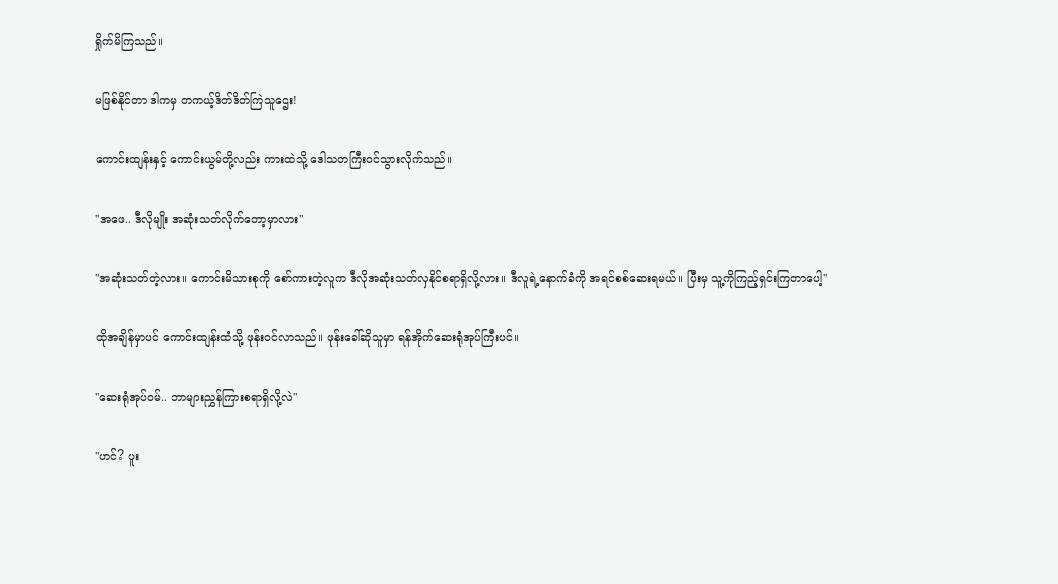ရှိုက်မိကြသည်။

မဖြစ်နိုင်တာ ဒါကမှ တကယ့်ဒိတ်ဒိတ်ကြဲသူဌေး!

ကောင်းထျန်းနှင့် ‌ကောင်းယွမ်တို့လည်း ကားထဲသို့ ဒေါသတကြီးဝင်သွားလိုက်သည်။

"အဖေ.. ဒီလိုမျိုး အဆုံးသတ်လိုက်တော့မှာလား"

"အဆုံးသတ်တဲ့လား။ ကောင်းမိသားစုကို စော်ကားတဲ့လူက ဒီလိုအဆုံးသတ်လှနိုင်စရာရှိလို့လား။ ဒီလူရဲ့နောက်ခံကို အရင်စစ်ဆေးရမယ်။ ပြီးမှ သူ့ကိုကြည့်ရှင်းကြတာပေါ့"

ထိုအချိန်မှာပင် ကောင်းထျန်းထံသို့ ဖုန်းဝင်လာသည်။ ဖုန်းခေါ်ဆိုသူမှာ ရန်အိုက်ဆေးရုံအုပ်ကြီးပင်။

"ဆေးရုံအုပ်ဝမ်.. ဘာများညွှန်ကြားစရာရှိလို့လဲ"

"ဟင်? ပူး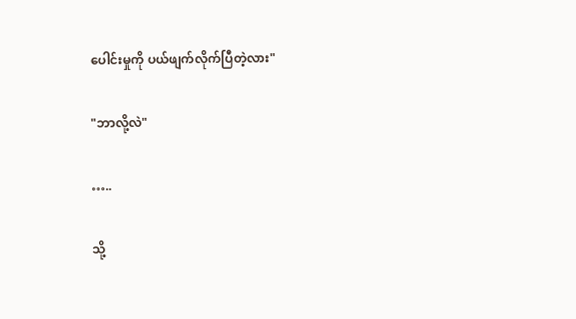ပေါင်းမှုကို ပယ်ဖျက်လိုက်ပြီတဲ့လား"

"ဘာလို့လဲ"

…..

သို့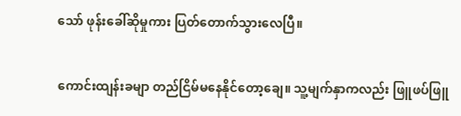သော် ဖုန်းခေါ်ဆိုမှုကား ပြတ်တောက်သွားလေပြီ။

ကောင်းထျန်းခမျာ တည်ငြိမ်မနေနိုင်တော့ချေ။ သူ့မျက်နှာကလည်း ဖြူဖပ်ဖြူ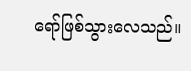ရော်ဖြစ်သွားလေသည်။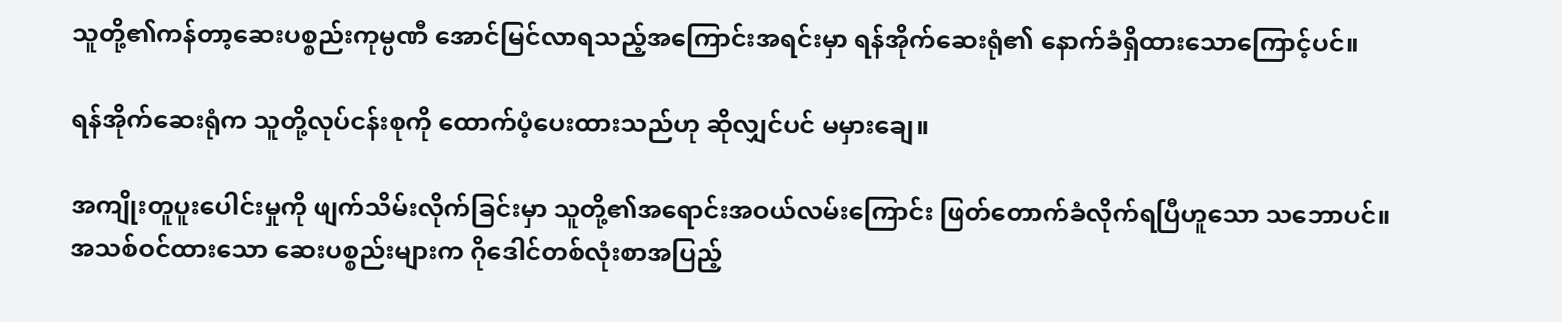သူတို့၏ကန်တာ့ဆေးပစ္စည်းကုမ္ပဏီ အောင်မြင်လာရသည့်အကြောင်းအရင်းမှာ ရန်အိုက်ဆေးရုံ၏ နောက်ခံရှိထားသောကြောင့်ပင်။

ရန်အိုက်ဆေးရုံက သူတို့လုပ်ငန်းစုကို ထောက်ပံ့ပေးထားသည်ဟု ဆိုလျှင်ပင် မမှားချေ။

အကျိုးတူပူးပေါင်းမှုကို ဖျက်သိမ်းလိုက်ခြင်းမှာ သူတို့၏အ‌ရောင်းအဝယ်လမ်းကြောင်း ဖြတ်တောက်ခံလိုက်ရပြီဟူသော သဘောပင်။ အသစ်ဝင်ထားသော ဆေးပစ္စည်းများက ဂိုဒေါင်တစ်လုံးစာအပြည့်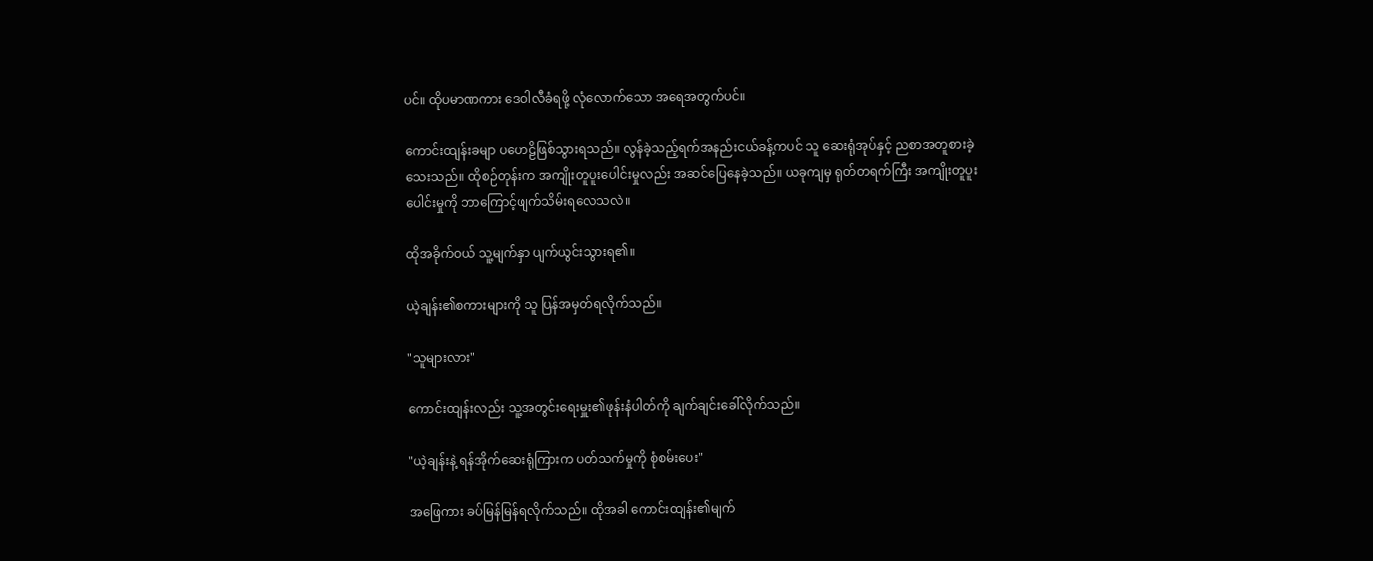ပင်။ ထိုပမာဏကား ဒေဝါလီခံရဖို့ လုံလောက်သော အရေအတွက်ပင်။

ကောင်းထျန်းခမျာ ပဟေဠိဖြစ်သွားရသည်။ လွန်ခဲ့သည့်ရက်အနည်းငယ်ခန့်ကပင် သူ ဆေးရုံအုပ်နှင့် ညစာအတူစားခဲ့သေးသည်။ ထိုစဉ်တုန်းက အကျိုးတူပူးပေါင်းမှုလည်း အဆင်ပြေနေခဲ့သည်။ ယခုကျမှ ရုတ်တရက်ကြီး အကျိုးတူပူးပေါင်းမှုကို ဘာကြောင့်ဖျက်သိမ်းရလေသလဲ။

ထိုအခိုက်ဝယ် သူ့မျက်နှာ ပျက်ယွင်းသွားရ၏။

ယဲ့ချန်း၏စကားများကို သူ ပြန်အမှတ်ရလိုက်သည်။

"သူများလား"

ကောင်းထျန်းလည်း သူ့အတွင်းရေးမှူး၏ဖုန်းနံပါတ်ကို ချက်ချင်းခေါ်လိုက်သည်။

"ယဲ့ချန်းနဲ့ ရန်အိုက်ဆေးရုံကြားက ပတ်သက်မှုကို စုံစမ်းပေး"

အဖြေကား ခပ်မြန်မြန်ရလိုက်သည်။ ထိုအခါ ကောင်းထျန်း၏မျက်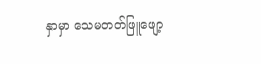နှာမှာ သေမတတ်ဖြူဖျော့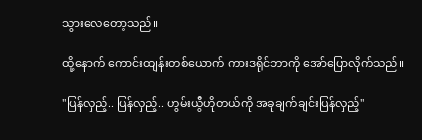သွားလေတော့သည်။

ထို့နောက် ကောင်းထျန်းတစ်ယောက် ကားဒရိုင်ဘာကို အော်ပြောလိုက်သည်။

"ပြန်လှည့်.. ပြန်လှည့်.. ဟွမ်းယွီဟိုတယ်ကို အခုချက်ချင်းပြန်လှည့်"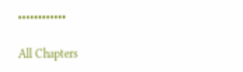••••••••••••

All Chapters